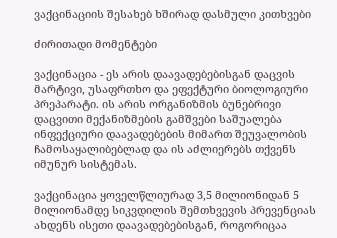ვაქცინაციის შესახებ ხშირად დასმული კითხვები

ძირითადი მომენტები

ვაქცინაცია - ეს არის დაავადებებისგან დაცვის მარტივი, უსაფრთხო და ეფექტური ბიოლოგიური პრეპარატი. ის არის ორგანიზმის ბუნებრივი დაცვითი მექანიზმების გამშვები საშუალება ინფექციური დაავადებების მიმართ შეუვალობის ჩამოსაყალიბებლად და ის აძლიერებს თქვენს იმუნურ სისტემას.

ვაქცინაცია ყოველწლიურად 3,5 მილიონიდან 5 მილიონამდე სიკვდილის შემთხვევის პრევენციას ახდენს ისეთი დაავადებებისგან, როგორიცაა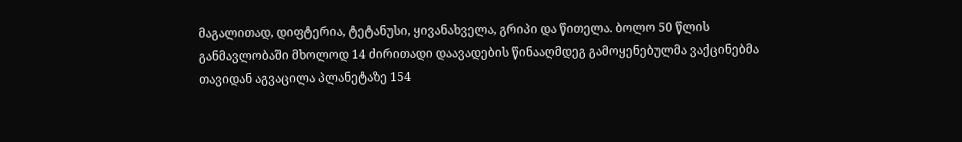მაგალითად, დიფტერია, ტეტანუსი, ყივანახველა, გრიპი და წითელა. ბოლო 50 წლის განმავლობაში მხოლოდ 14 ძირითადი დაავადების წინააღმდეგ გამოყენებულმა ვაქცინებმა თავიდან აგვაცილა პლანეტაზე 154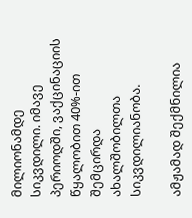მილიონამდე სიკვდილი. იმავე პერიოდში, ვაქცინაციის წყალობით 40%-ით შემცირდა ახალშობილთა სიკვდილიანობა.

ამჟამად შექმნილია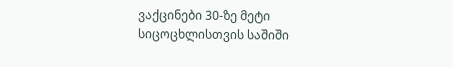ვაქცინები 30-ზე მეტი სიცოცხლისთვის საშიში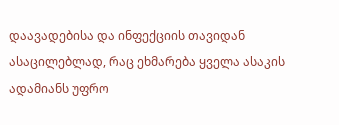დაავადებისა და ინფექციის თავიდან ასაცილებლად, რაც ეხმარება ყველა ასაკის ადამიანს უფრო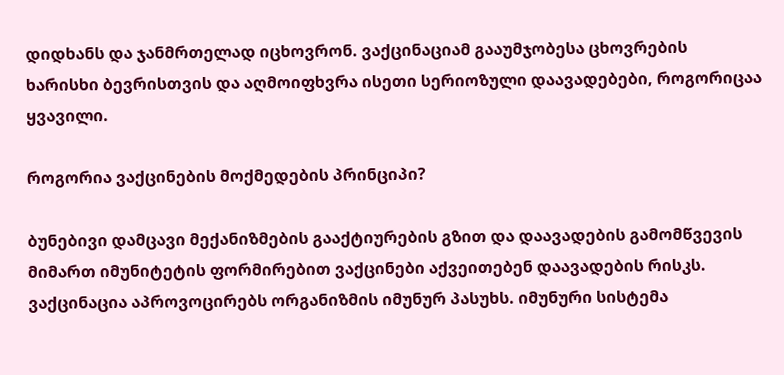დიდხანს და ჯანმრთელად იცხოვრონ. ვაქცინაციამ გააუმჯობესა ცხოვრების ხარისხი ბევრისთვის და აღმოიფხვრა ისეთი სერიოზული დაავადებები, როგორიცაა ყვავილი.

როგორია ვაქცინების მოქმედების პრინციპი?

ბუნებივი დამცავი მექანიზმების გააქტიურების გზით და დაავადების გამომწვევის მიმართ იმუნიტეტის ფორმირებით ვაქცინები აქვეითებენ დაავადების რისკს.  ვაქცინაცია აპროვოცირებს ორგანიზმის იმუნურ პასუხს. იმუნური სისტემა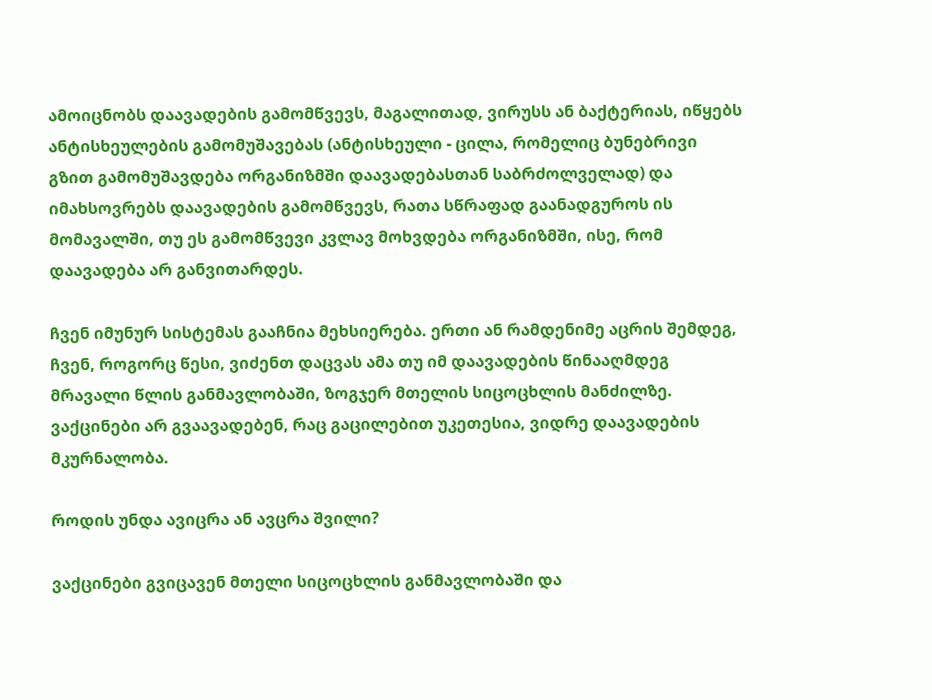ამოიცნობს დაავადების გამომწვევს, მაგალითად, ვირუსს ან ბაქტერიას, იწყებს ანტისხეულების გამომუშავებას (ანტისხეული - ცილა, რომელიც ბუნებრივი გზით გამომუშავდება ორგანიზმში დაავადებასთან საბრძოლველად) და იმახსოვრებს დაავადების გამომწვევს, რათა სწრაფად გაანადგუროს ის მომავალში, თუ ეს გამომწვევი კვლავ მოხვდება ორგანიზმში, ისე, რომ  დაავადება არ განვითარდეს.

ჩვენ იმუნურ სისტემას გააჩნია მეხსიერება. ერთი ან რამდენიმე აცრის შემდეგ, ჩვენ, როგორც წესი, ვიძენთ დაცვას ამა თუ იმ დაავადების წინააღმდეგ მრავალი წლის განმავლობაში, ზოგჯერ მთელის სიცოცხლის მანძილზე. ვაქცინები არ გვაავადებენ, რაც გაცილებით უკეთესია, ვიდრე დაავადების მკურნალობა.

როდის უნდა ავიცრა ან ავცრა შვილი?

ვაქცინები გვიცავენ მთელი სიცოცხლის განმავლობაში და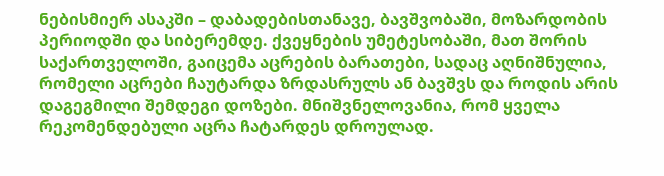ნებისმიერ ასაკში – დაბადებისთანავე, ბავშვობაში, მოზარდობის პერიოდში და სიბერემდე. ქვეყნების უმეტესობაში, მათ შორის საქართველოში, გაიცემა აცრების ბარათები, სადაც აღნიშნულია, რომელი აცრები ჩაუტარდა ზრდასრულს ან ბავშვს და როდის არის დაგეგმილი შემდეგი დოზები. მნიშვნელოვანია, რომ ყველა რეკომენდებული აცრა ჩატარდეს დროულად.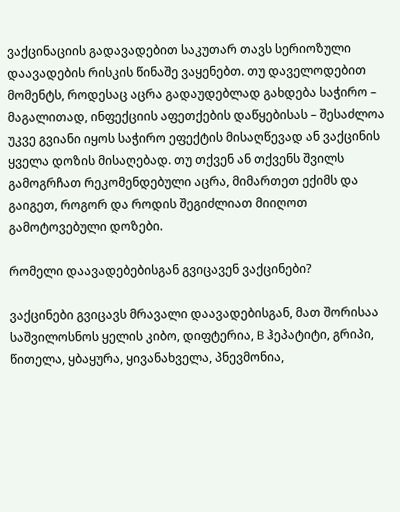ვაქცინაციის გადავადებით საკუთარ თავს სერიოზული დაავადების რისკის წინაშე ვაყენებთ. თუ დაველოდებით მომენტს, როდესაც აცრა გადაუდებლად გახდება საჭირო – მაგალითად, ინფექციის აფეთქების დაწყებისას – შესაძლოა უკვე გვიანი იყოს საჭირო ეფექტის მისაღწევად ან ვაქცინის ყველა დოზის მისაღებად. თუ თქვენ ან თქვენს შვილს გამოგრჩათ რეკომენდებული აცრა, მიმართეთ ექიმს და გაიგეთ, როგორ და როდის შეგიძლიათ მიიღოთ გამოტოვებული დოზები.

რომელი დაავადებებისგან გვიცავენ ვაქცინები?

ვაქცინები გვიცავს მრავალი დაავადებისგან, მათ შორისაა საშვილოსნოს ყელის კიბო, დიფტერია, B ჰეპატიტი, გრიპი, წითელა, ყბაყურა, ყივანახველა, პნევმონია,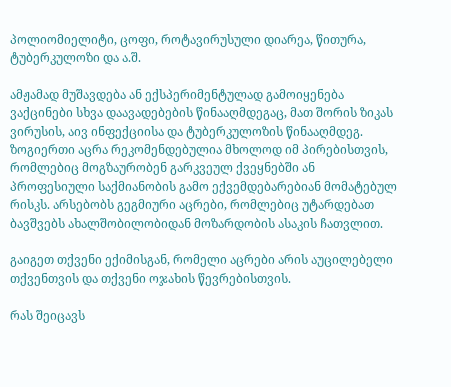პოლიომიელიტი, ცოფი, როტავირუსული დიარეა, წითურა, ტუბერკულოზი და ა.შ.

ამჟამად მუშავდება ან ექსპერიმენტულად გამოიყენება ვაქცინები სხვა დაავადებების წინააღმდეგაც, მათ შორის ზიკას ვირუსის, აივ ინფექციისა და ტუბერკულოზის წინააღმდეგ. ზოგიერთი აცრა რეკომენდებულია მხოლოდ იმ პირებისთვის, რომლებიც მოგზაურობენ გარკვეულ ქვეყნებში ან პროფესიული საქმიანობის გამო ექვემდებარებიან მომატებულ რისკს. არსებობს გეგმიური აცრები, რომლებიც უტარდებათ ბავშვებს ახალშობილობიდან მოზარდობის ასაკის ჩათვლით.

გაიგეთ თქვენი ექიმისგან, რომელი აცრები არის აუცილებელი თქვენთვის და თქვენი ოჯახის წევრებისთვის.

რას შეიცავს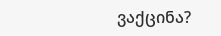ვაქცინა?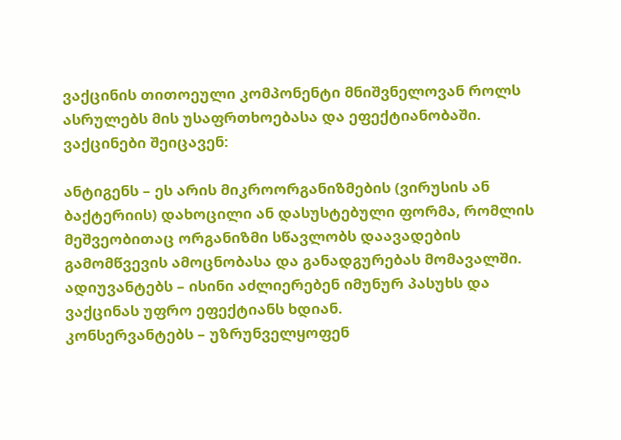ვაქცინის თითოეული კომპონენტი მნიშვნელოვან როლს ასრულებს მის უსაფრთხოებასა და ეფექტიანობაში. ვაქცინები შეიცავენ:

ანტიგენს – ეს არის მიკროორგანიზმების (ვირუსის ან ბაქტერიის) დახოცილი ან დასუსტებული ფორმა, რომლის მეშვეობითაც ორგანიზმი სწავლობს დაავადების გამომწვევის ამოცნობასა და განადგურებას მომავალში.
ადიუვანტებს – ისინი აძლიერებენ იმუნურ პასუხს და ვაქცინას უფრო ეფექტიანს ხდიან.
კონსერვანტებს – უზრუნველყოფენ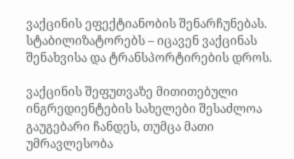ვაქცინის ეფექტიანობის შენარჩუნებას.
სტაბილიზატორებს – იცავენ ვაქცინას შენახვისა და ტრანსპორტირების დროს.

ვაქცინის შეფუთვაზე მითითებული ინგრედიენტების სახელები შესაძლოა გაუგებარი ჩანდეს, თუმცა მათი უმრავლესობა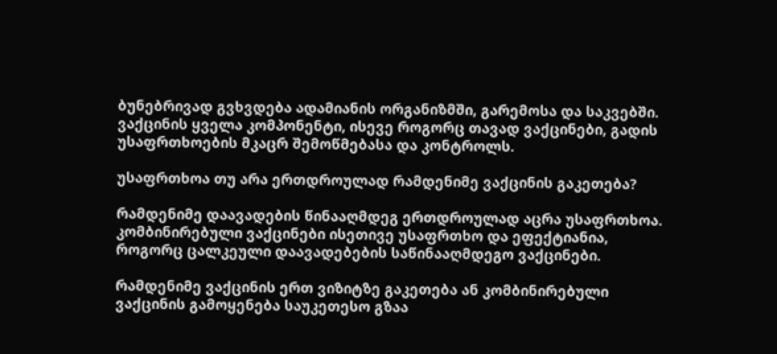ბუნებრივად გვხვდება ადამიანის ორგანიზმში, გარემოსა და საკვებში. ვაქცინის ყველა კომპონენტი, ისევე როგორც თავად ვაქცინები, გადის უსაფრთხოების მკაცრ შემოწმებასა და კონტროლს.

უსაფრთხოა თუ არა ერთდროულად რამდენიმე ვაქცინის გაკეთება?

რამდენიმე დაავადების წინააღმდეგ ერთდროულად აცრა უსაფრთხოა. კომბინირებული ვაქცინები ისეთივე უსაფრთხო და ეფექტიანია, როგორც ცალკეული დაავადებების საწინააღმდეგო ვაქცინები.

რამდენიმე ვაქცინის ერთ ვიზიტზე გაკეთება ან კომბინირებული ვაქცინის გამოყენება საუკეთესო გზაა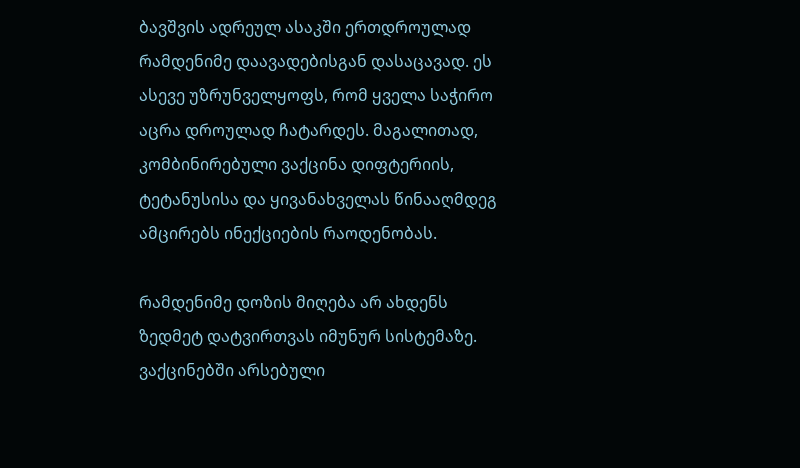ბავშვის ადრეულ ასაკში ერთდროულად რამდენიმე დაავადებისგან დასაცავად. ეს ასევე უზრუნველყოფს, რომ ყველა საჭირო აცრა დროულად ჩატარდეს. მაგალითად, კომბინირებული ვაქცინა დიფტერიის, ტეტანუსისა და ყივანახველას წინააღმდეგ ამცირებს ინექციების რაოდენობას.

რამდენიმე დოზის მიღება არ ახდენს ზედმეტ დატვირთვას იმუნურ სისტემაზე. ვაქცინებში არსებული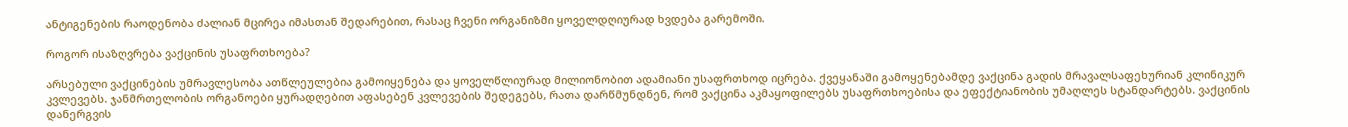ანტიგენების რაოდენობა ძალიან მცირეა იმასთან შედარებით, რასაც ჩვენი ორგანიზმი ყოველდღიურად ხვდება გარემოში.

როგორ ისაზღვრება ვაქცინის უსაფრთხოება?

არსებული ვაქცინების უმრავლესობა ათწლეულებია გამოიყენება და ყოველწლიურად მილიონობით ადამიანი უსაფრთხოდ იცრება. ქვეყანაში გამოყენებამდე ვაქცინა გადის მრავალსაფეხურიან კლინიკურ კვლევებს. ჯანმრთელობის ორგანოები ყურადღებით აფასებენ კვლევების შედეგებს, რათა დარწმუნდნენ, რომ ვაქცინა აკმაყოფილებს უსაფრთხოებისა და ეფექტიანობის უმაღლეს სტანდარტებს. ვაქცინის დანერგვის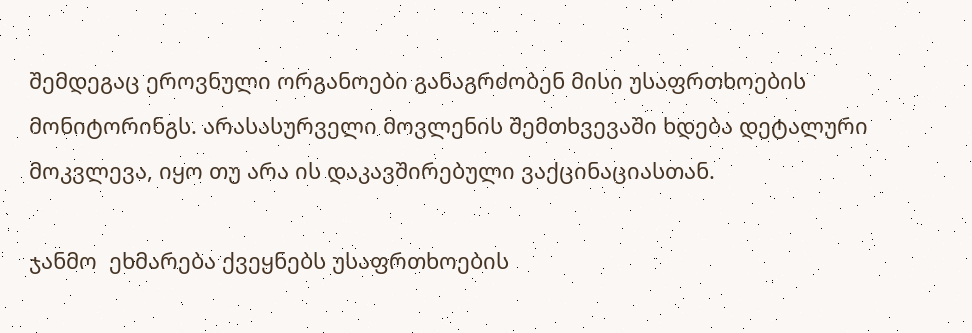შემდეგაც ეროვნული ორგანოები განაგრძობენ მისი უსაფრთხოების მონიტორინგს. არასასურველი მოვლენის შემთხვევაში ხდება დეტალური მოკვლევა, იყო თუ არა ის დაკავშირებული ვაქცინაციასთან.

ჯანმო  ეხმარება ქვეყნებს უსაფრთხოების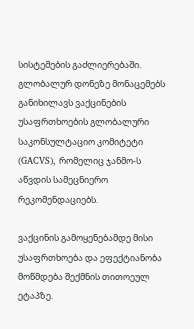სისტემების გაძლიერებაში. გლობალურ დონეზე მონაცემებს განიხილავს ვაქცინების უსაფრთხოების გლობალური საკონსულტაციო კომიტეტი (GACVS), რომელიც ჯანმო-ს აწვდის სამეცნიერო რეკომენდაციებს.

ვაქცინის გამოყენებამდე მისი უსაფრთხოება და ეფექტიანობა მოწმდება შექმნის თითოეულ ეტაპზე.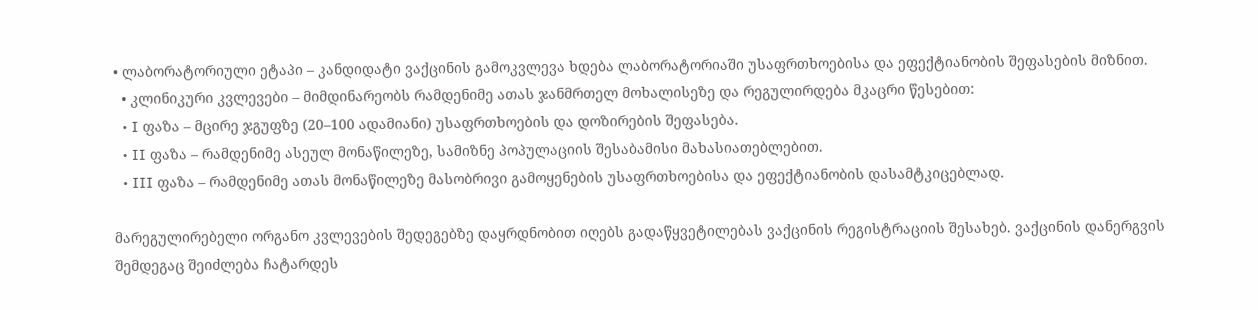• ლაბორატორიული ეტაპი – კანდიდატი ვაქცინის გამოკვლევა ხდება ლაბორატორიაში უსაფრთხოებისა და ეფექტიანობის შეფასების მიზნით.
  • კლინიკური კვლევები – მიმდინარეობს რამდენიმე ათას ჯანმრთელ მოხალისეზე და რეგულირდება მკაცრი წესებით:
  • I ფაზა – მცირე ჯგუფზე (20–100 ადამიანი) უსაფრთხოების და დოზირების შეფასება.
  • II ფაზა – რამდენიმე ასეულ მონაწილეზე, სამიზნე პოპულაციის შესაბამისი მახასიათებლებით.
  • III ფაზა – რამდენიმე ათას მონაწილეზე მასობრივი გამოყენების უსაფრთხოებისა და ეფექტიანობის დასამტკიცებლად.

მარეგულირებელი ორგანო კვლევების შედეგებზე დაყრდნობით იღებს გადაწყვეტილებას ვაქცინის რეგისტრაციის შესახებ. ვაქცინის დანერგვის შემდეგაც შეიძლება ჩატარდეს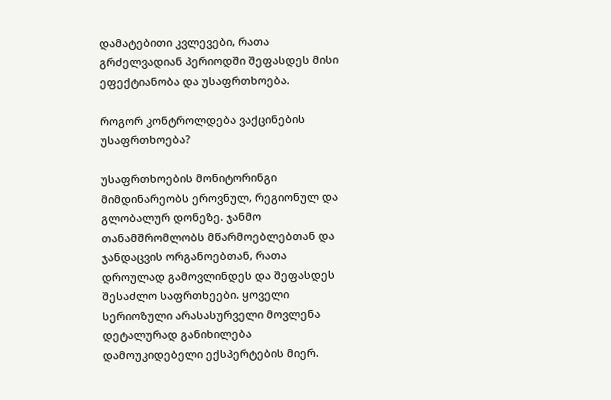დამატებითი კვლევები, რათა გრძელვადიან პერიოდში შეფასდეს მისი ეფექტიანობა და უსაფრთხოება.

როგორ კონტროლდება ვაქცინების უსაფრთხოება?

უსაფრთხოების მონიტორინგი მიმდინარეობს ეროვნულ, რეგიონულ და გლობალურ დონეზე. ჯანმო თანამშრომლობს მწარმოებლებთან და ჯანდაცვის ორგანოებთან, რათა დროულად გამოვლინდეს და შეფასდეს შესაძლო საფრთხეები. ყოველი სერიოზული არასასურველი მოვლენა დეტალურად განიხილება დამოუკიდებელი ექსპერტების მიერ.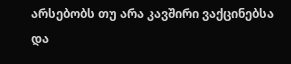არსებობს თუ არა კავშირი ვაქცინებსა და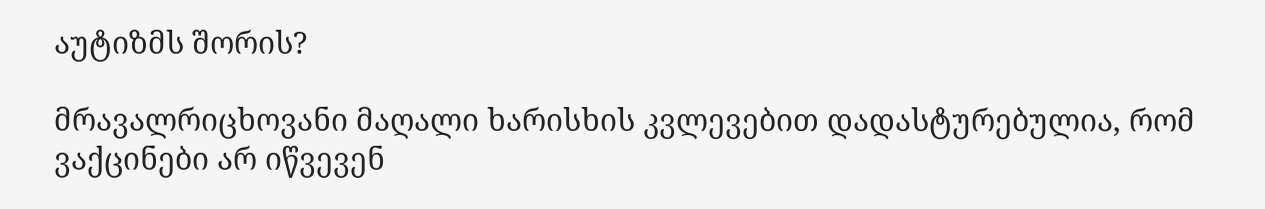აუტიზმს შორის?

მრავალრიცხოვანი მაღალი ხარისხის კვლევებით დადასტურებულია, რომ ვაქცინები არ იწვევენ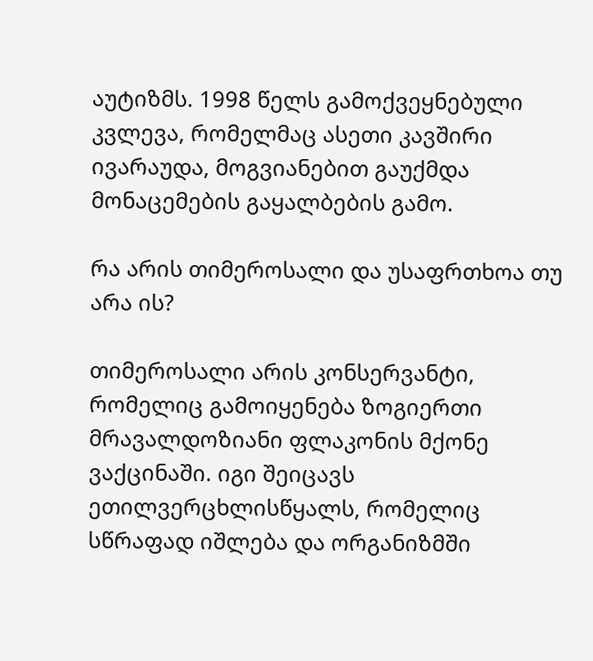აუტიზმს. 1998 წელს გამოქვეყნებული კვლევა, რომელმაც ასეთი კავშირი ივარაუდა, მოგვიანებით გაუქმდა მონაცემების გაყალბების გამო.

რა არის თიმეროსალი და უსაფრთხოა თუ არა ის?

თიმეროსალი არის კონსერვანტი, რომელიც გამოიყენება ზოგიერთი მრავალდოზიანი ფლაკონის მქონე ვაქცინაში. იგი შეიცავს ეთილვერცხლისწყალს, რომელიც სწრაფად იშლება და ორგანიზმში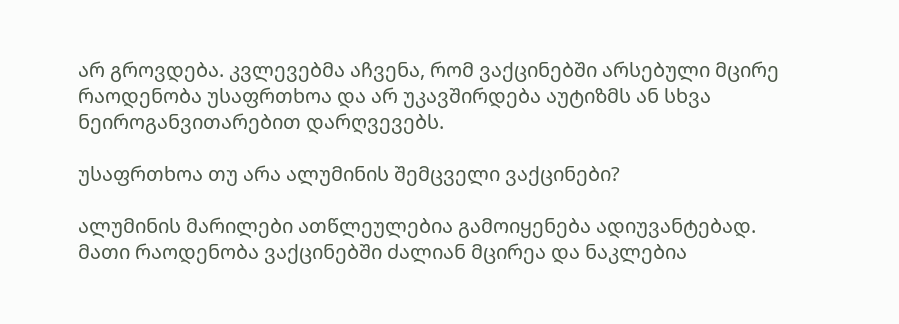არ გროვდება. კვლევებმა აჩვენა, რომ ვაქცინებში არსებული მცირე რაოდენობა უსაფრთხოა და არ უკავშირდება აუტიზმს ან სხვა ნეიროგანვითარებით დარღვევებს.

უსაფრთხოა თუ არა ალუმინის შემცველი ვაქცინები?

ალუმინის მარილები ათწლეულებია გამოიყენება ადიუვანტებად. მათი რაოდენობა ვაქცინებში ძალიან მცირეა და ნაკლებია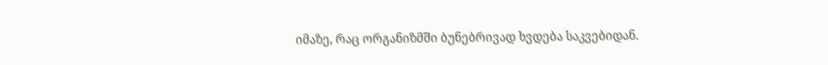იმაზე, რაც ორგანიზმში ბუნებრივად ხვდება საკვებიდან.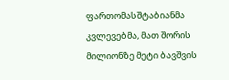ფართომასშტაბიანმა კვლევებმა, მათ შორის მილიონზე მეტი ბავშვის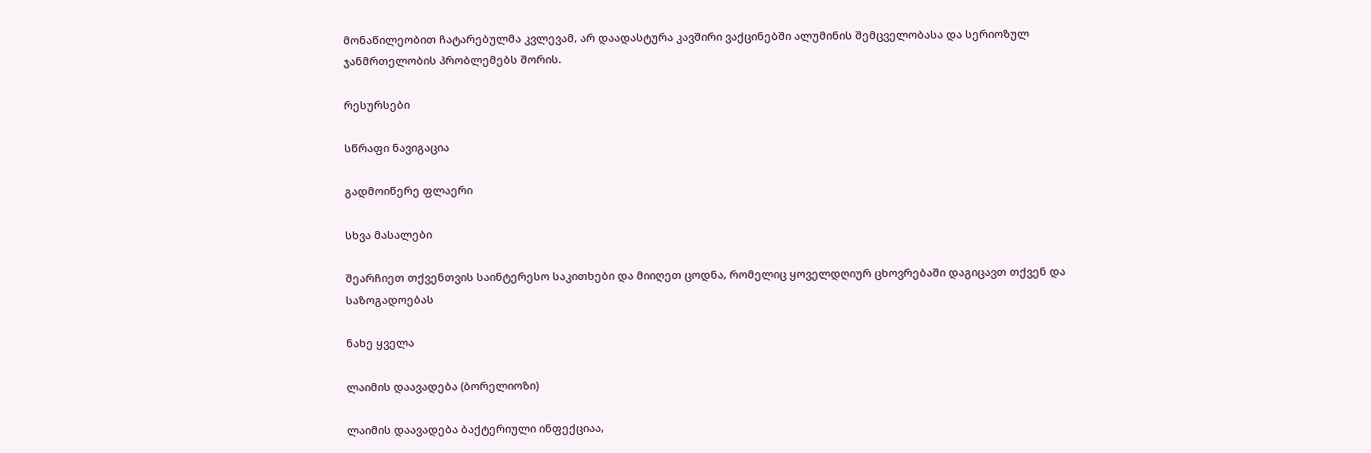მონაწილეობით ჩატარებულმა კვლევამ, არ დაადასტურა კავშირი ვაქცინებში ალუმინის შემცველობასა და სერიოზულ ჯანმრთელობის პრობლემებს შორის.

რესურსები

სწრაფი ნავიგაცია

გადმოიწერე ფლაერი

სხვა მასალები

შეარჩიეთ თქვენთვის საინტერესო საკითხები და მიიღეთ ცოდნა, რომელიც ყოველდღიურ ცხოვრებაში დაგიცავთ თქვენ და საზოგადოებას

ნახე ყველა

ლაიმის დაავადება (ბორელიოზი)

ლაიმის დაავადება ბაქტერიული ინფექციაა,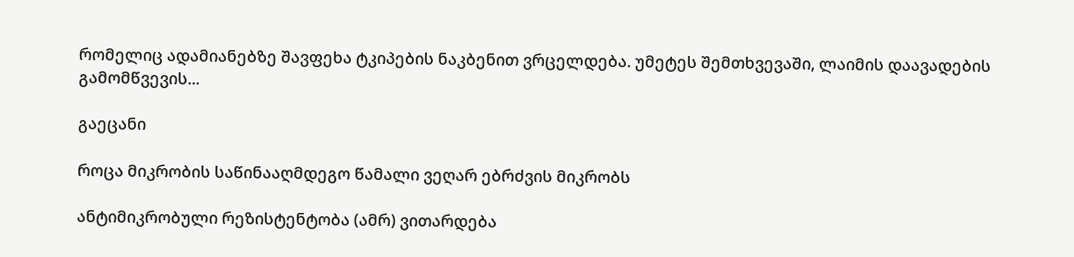რომელიც ადამიანებზე შავფეხა ტკიპების ნაკბენით ვრცელდება. უმეტეს შემთხვევაში, ლაიმის დაავადების გამომწვევის...

გაეცანი

როცა მიკრობის საწინააღმდეგო წამალი ვეღარ ებრძვის მიკრობს

ანტიმიკრობული რეზისტენტობა (ამრ) ვითარდება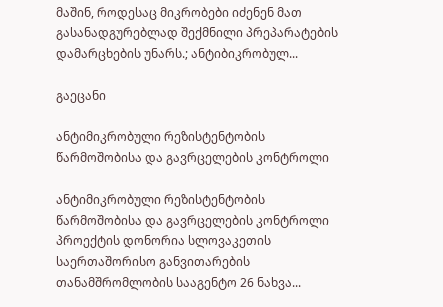მაშინ, როდესაც მიკრობები იძენენ მათ გასანადგურებლად შექმნილი პრეპარატების დამარცხების უნარს.; ანტიბიკრობულ...

გაეცანი

ანტიმიკრობული რეზისტენტობის წარმოშობისა და გავრცელების კონტროლი

ანტიმიკრობული რეზისტენტობის წარმოშობისა და გავრცელების კონტროლი პროექტის დონორია სლოვაკეთის საერთაშორისო განვითარების თანამშრომლობის სააგენტო 26 ნახვა...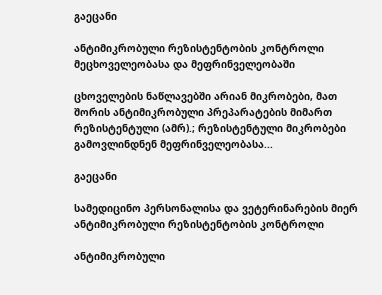გაეცანი

ანტიმიკრობული რეზისტენტობის კონტროლი მეცხოველეობასა და მეფრინველეობაში

ცხოველების ნაწლავებში არიან მიკრობები, მათ შორის ანტიმიკრობული პრეპარატების მიმართ რეზისტენტული (ამრ).; რეზისტენტული მიკრობები გამოვლინდნენ მეფრინველეობასა...

გაეცანი

სამედიცინო პერსონალისა და ვეტერინარების მიერ ანტიმიკრობული რეზისტენტობის კონტროლი

ანტიმიკრობული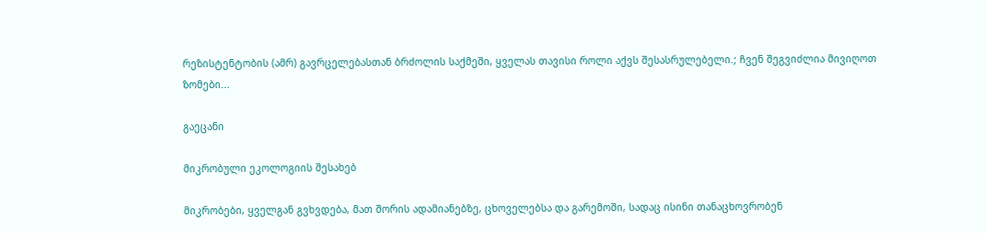რეზისტენტობის (ამრ) გავრცელებასთან ბრძოლის საქმეში, ყველას თავისი როლი აქვს შესასრულებელი.; ჩვენ შეგვიძლია მივიღოთ ზომები...

გაეცანი

მიკრობული ეკოლოგიის შესახებ

მიკრობები, ყველგან გვხვდება, მათ შორის ადამიანებზე, ცხოველებსა და გარემოში, სადაც ისინი თანაცხოვრობენ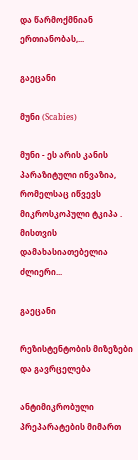და წარმოქმნიან ერთიანობას,...

გაეცანი

მუნი (Scabies)

მუნი - ეს არის კანის პარაზიტული ინვაზია, რომელსაც იწვევს მიკროსკოპული ტკიპა . მისთვის დამახასიათებელია ძლიერი...

გაეცანი

რეზისტენტობის მიზეზები და გავრცელება

ანტიმიკრობული პრეპარატების მიმართ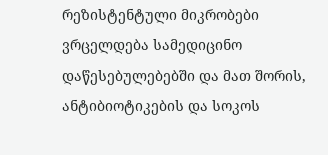რეზისტენტული მიკრობები ვრცელდება სამედიცინო დაწესებულებებში და მათ შორის, ანტიბიოტიკების და სოკოს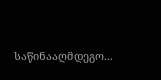საწინააღმდეგო...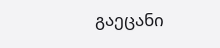გაეცანი